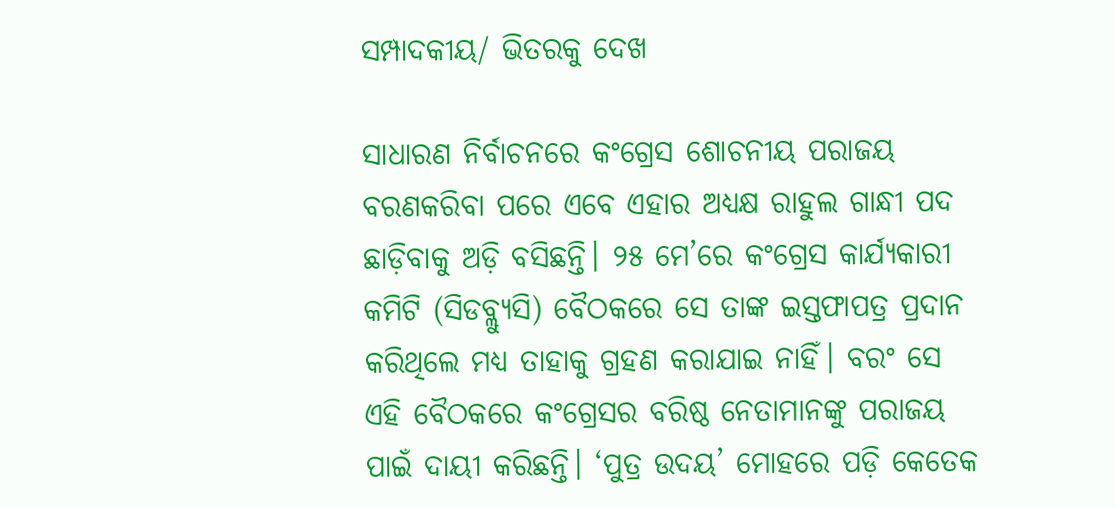ସମ୍ପାଦକୀୟ/ ଭିତରକୁ ଦେଖ

ସାଧାରଣ ନିର୍ବାଚନରେ କଂଗ୍ରେସ ଶୋଚନୀୟ ପରାଜୟ ବରଣକରିବା ପରେ ଏବେ ଏହାର ଅଧ୍ୟକ୍ଷ ରାହୁଲ ଗାନ୍ଧୀ ପଦ ଛାଡ଼ିବାକୁ ଅଡ଼ି ବସିଛନ୍ତି। ୨୫ ମେ’ରେ କଂଗ୍ରେସ କାର୍ଯ୍ୟକାରୀ କମିଟି (ସିଡବ୍ଲ୍ୟୁସି) ବୈଠକରେ ସେ ତାଙ୍କ ଇସ୍ତଫାପତ୍ର ପ୍ରଦାନ କରିଥିଲେ ମଧ୍ୟ ତାହାକୁ ଗ୍ରହଣ କରାଯାଇ ନାହିଁ। ବରଂ ସେ ଏହି ବୈଠକରେ କଂଗ୍ରେସର ବରିଷ୍ଠ ନେତାମାନଙ୍କୁ ପରାଜୟ ପାଇଁ ଦାୟୀ କରିଛନ୍ତି। ‘ପୁତ୍ର ଉଦୟ’ ମୋହରେ ପଡ଼ି କେତେକ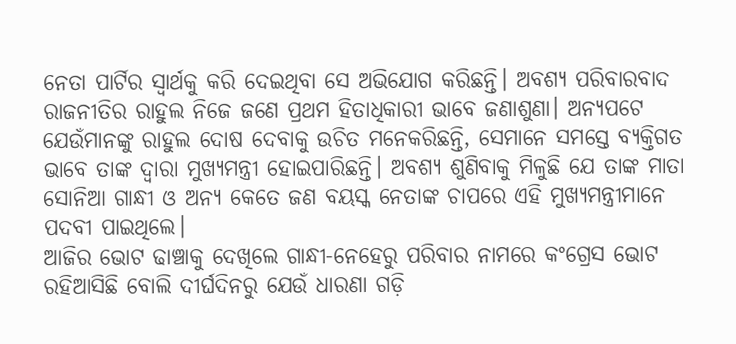ନେତା ପାର୍ଟିର ସ୍ବାର୍ଥକୁ କରି ଦେଇଥିବା ସେ ଅଭିଯୋଗ କରିଛନ୍ତି। ଅବଶ୍ୟ ପରିବାରବାଦ ରାଜନୀତିର ରାହୁଲ ନିଜେ ଜଣେ ପ୍ରଥମ ହିତାଧିକାରୀ ଭାବେ ଜଣାଶୁଣା। ଅନ୍ୟପଟେ ଯେଉଁମାନଙ୍କୁ ରାହୁଲ ଦୋଷ ଦେବାକୁ ଉଚିତ ମନେକରିଛନ୍ତି, ସେମାନେ ସମସ୍ତେ ବ୍ୟକ୍ତିଗତ ଭାବେ ତାଙ୍କ ଦ୍ୱାରା ମୁଖ୍ୟମନ୍ତ୍ରୀ ହୋଇପାରିଛନ୍ତି। ଅବଶ୍ୟ ଶୁଣିବାକୁ ମିଳୁଛି ଯେ ତାଙ୍କ ମାତା ସୋନିଆ ଗାନ୍ଧୀ ଓ ଅନ୍ୟ କେତେ ଜଣ ବୟସ୍କ ନେତାଙ୍କ ଚାପରେ ଏହି ମୁଖ୍ୟମନ୍ତ୍ରୀମାନେ ପଦବୀ ପାଇଥିଲେ।
ଆଜିର ଭୋଟ ଢାଞ୍ଚାକୁ ଦେଖିଲେ ଗାନ୍ଧୀ-ନେହେରୁ ପରିବାର ନାମରେ କଂଗ୍ରେସ ଭୋଟ ରହିଆସିଛି ବୋଲି ଦୀର୍ଘଦିନରୁ ଯେଉଁ ଧାରଣା ଗଡ଼ି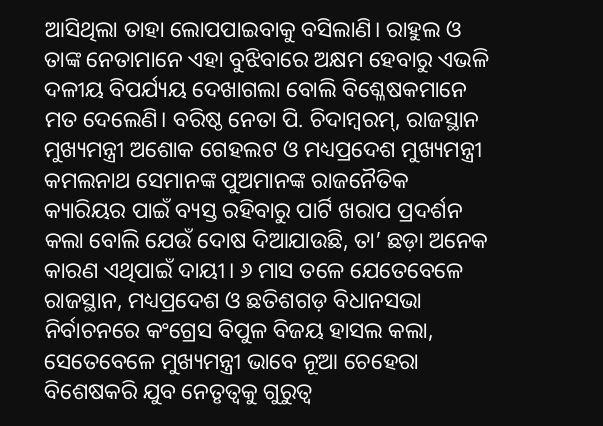ଆସିଥିଲା ତାହା ଲୋପପାଇବାକୁ ବସିଲାଣି। ରାହୁଲ ଓ ତାଙ୍କ ନେତାମାନେ ଏହା ବୁଝିବାରେ ଅକ୍ଷମ ହେବାରୁ ଏଭଳି ଦଳୀୟ ବିପର୍ଯ୍ୟୟ ଦେଖାଗଲା ବୋଲି ବିଶ୍ଳେଷକମାନେ ମତ ଦେଲେଣି। ବରିଷ୍ଠ ନେତା ପି. ଚିଦାମ୍ବରମ୍‌, ରାଜସ୍ଥାନ ମୁଖ୍ୟମନ୍ତ୍ରୀ ଅଶୋକ ଗେହଲଟ ଓ ମଧ୍ୟପ୍ରଦେଶ ମୁଖ୍ୟମନ୍ତ୍ରୀ କମଲନାଥ ସେମାନଙ୍କ ପୁଅମାନଙ୍କ ରାଜନୈତିକ କ୍ୟାରିୟର ପାଇଁ ବ୍ୟସ୍ତ ରହିବାରୁ ପାର୍ଟି ଖରାପ ପ୍ରଦର୍ଶନ କଲା ବୋଲି ଯେଉଁ ଦୋଷ ଦିଆଯାଉଛି, ତା’ ଛଡ଼ା ଅନେକ କାରଣ ଏଥିପାଇଁ ଦାୟୀ। ୬ ମାସ ତଳେ ଯେତେବେଳେ ରାଜସ୍ଥାନ, ମଧ୍ୟପ୍ରଦେଶ ଓ ଛତିଶଗଡ଼ ବିଧାନସଭା ନିର୍ବାଚନରେ କଂଗ୍ରେସ ବିପୁଳ ବିଜୟ ହାସଲ କଲା, ସେତେବେଳେ ମୁଖ୍ୟମନ୍ତ୍ରୀ ଭାବେ ନୂଆ ଚେହେରା ବିଶେଷକରି ଯୁବ ନେତୃତ୍ୱକୁ ଗୁରୁତ୍ୱ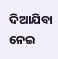ଦିଆଯିବା ନେଇ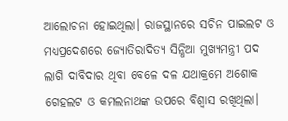ଆଲୋଚନା ହୋଇଥିଲା। ରାଜସ୍ଥାନରେ ସଚିନ ପାଇଲଟ ଓ ମଧ୍ୟପ୍ରଦେଶରେ ଜ୍ୟୋତିରାଦିତ୍ୟ ସିନ୍ଧିଆ ମୁଖ୍ୟମନ୍ତ୍ରୀ ପଦ ଲାଗି ଦାବିଦାର ଥିବା ବେଳେ ଦଳ ଯଥାକ୍ରମେ ଅଶୋକ ଗେହଲଟ ଓ କମଲନାଥଙ୍କ ଉପରେ ବିଶ୍ୱାସ ରଖିଥିଲା।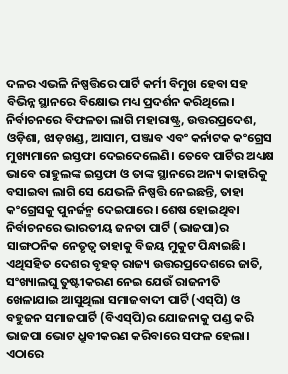ଦଳର ଏଭଳି ନିଷ୍ପତ୍ତିରେ ପାର୍ଟି କର୍ମୀ ବିମୁଖ ହେବା ସହ ବିଭିନ୍ନ ସ୍ଥାନରେ ବିକ୍ଷୋଭ ମଧ୍ୟ ପ୍ରଦର୍ଶନ କରିଥିଲେ।
ନିର୍ବାଚନରେ ବିଫଳତା ଲାଗି ମହାରାଷ୍ଟ୍ର, ଉତ୍ତରପ୍ରଦେଶ, ଓଡ଼ିଶା, ଝାଡ଼ଖଣ୍ଡ, ଆସାମ, ପଞ୍ଜାବ ଏବଂ କର୍ନାଟକ କଂଗ୍ରେସ ମୁଖ୍ୟମାନେ ଇସ୍ତଫା ଦେଇଦେଲେଣି। ତେବେ ପାର୍ଟିର ଅଧ୍ୟକ୍ଷ ଭାବେ ରାହୁଲଙ୍କ ଇସ୍ତଫା ଓ ତାଙ୍କ ସ୍ଥାନରେ ଅନ୍ୟ କାହାରିକୁ ବସାଇବା ଲାଗି ସେ ଯେଭଳି ନିଷ୍ପତ୍ତି ନେଇଛନ୍ତି, ତାହା କଂଗ୍ରେସକୁ ପୁନର୍ଜନ୍ମ ଦେଇପାରେ। ଶେଷ ହୋଇଥିବା ନିର୍ବାଚନରେ ଭାରତୀୟ ଜନତା ପାର୍ଟି (ଭାଜପା)ର ସାଙ୍ଗଠନିକ ନେତୃତ୍ୱ ତାହାକୁ ବିଜୟ ମୁକୁଟ ପିନ୍ଧାଇଛି। ଏଥିସହିତ ଦେଶର ବୃହତ୍‌ ରାଜ୍ୟ ଉତ୍ତରପ୍ରଦେଶରେ ଜାତି, ସଂଖ୍ୟାଲଘୁ ତୁଷ୍ଟୀକରଣ ନେଇ ଯେଉଁ ରାଜନୀତି ଖେଳାଯାଇ ଆସୁଥିଲା ସମାଜବାଦୀ ପାର୍ଟି (ଏସ୍‌ପି) ଓ ବହୁଜନ ସମାଜପାର୍ଟି (ବିଏସ୍‌ପି)ର ଯୋଜନାକୁ ପଣ୍ଡ କରି ଭାଜପା ଭୋଟ ଧ୍ରୁବୀକରଣ କରିବାରେ ସଫଳ ହେଲା। ଏଠାରେ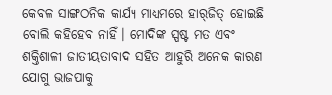କେବଳ ସାଙ୍ଗଠନିକ କାର୍ଯ୍ୟ ମାଧ୍ୟମରେ ହାର୍‌ଜିତ୍‌ ହୋଇଛି ବୋଲି କହିହେବ ନାହିଁ। ମୋଦିଙ୍କ ସ୍ପଷ୍ଟ ମତ ଏବଂ ଶକ୍ତିଶାଳୀ ଜାତୀୟତାବାଦ ସହିତ ଆହୁରି ଅନେକ କାରଣ ଯୋଗୁ ଭାଜପାକୁ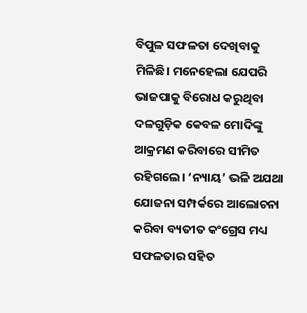ବିପୁଳ ସଫଳତା ଦେଖିବାକୁ ମିଳିଛି। ମନେହେଲା ଯେପରି ଭାଜପାକୁ ବିରୋଧ କରୁଥିବା ଦଳଗୁଡ଼ିକ କେବଳ ମୋଦିଙ୍କୁ ଆକ୍ରମଣ କରିବାରେ ସୀମିତ ରହିଗଲେ। ‘ନ୍ୟାୟ’ ଭଳି ଅଯଥା ଯୋଜନା ସମ୍ପର୍କରେ ଆଲୋଚନା କରିବା ବ୍ୟତୀତ କଂଗ୍ରେସ ମଧ୍ୟ ସଫଳତାର ସହିତ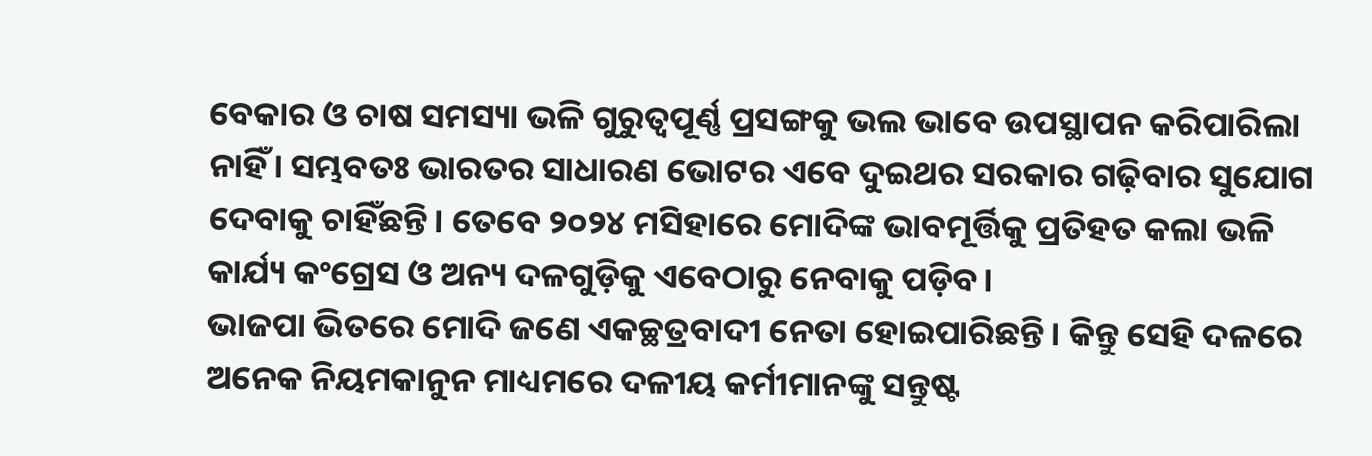ବେକାର ଓ ଚାଷ ସମସ୍ୟା ଭଳି ଗୁରୁତ୍ୱପୂର୍ଣ୍ଣ ପ୍ରସଙ୍ଗକୁ ଭଲ ଭାବେ ଉପସ୍ଥାପନ କରିପାରିଲା ନାହିଁ। ସମ୍ଭବତଃ ଭାରତର ସାଧାରଣ ଭୋଟର ଏବେ ଦୁଇଥର ସରକାର ଗଢ଼ିବାର ସୁଯୋଗ ଦେବାକୁ ଚାହିଁଛନ୍ତି। ତେବେ ୨୦୨୪ ମସିହାରେ ମୋଦିଙ୍କ ଭାବମୂର୍ତ୍ତିକୁ ପ୍ରତିହତ କଲା ଭଳି କାର୍ଯ୍ୟ କଂଗ୍ରେସ ଓ ଅନ୍ୟ ଦଳଗୁଡ଼ିକୁ ଏବେଠାରୁ ନେବାକୁ ପଡ଼ିବ।
ଭାଜପା ଭିତରେ ମୋଦି ଜଣେ ଏକଚ୍ଛତ୍ରବାଦୀ ନେତା ହୋଇପାରିଛନ୍ତି। କିନ୍ତୁ ସେହି ଦଳରେ ଅନେକ ନିୟମକାନୁନ ମାଧ୍ୟମରେ ଦଳୀୟ କର୍ମୀମାନଙ୍କୁ ସନ୍ତୁଷ୍ଟ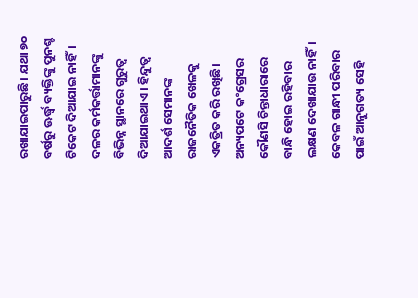ରଖାଯାଇପାରୁଛି। ଯଥା ୭୦ ବର୍ଷରୁ ଊର୍ଦ୍ଧ୍ୱ ବ୍ୟକ୍ତିଙ୍କୁ ପୁନଶ୍ଚ ଟିକେଟ ଦିଆଯାଇ ନାହିଁ। ଦଳର କର୍ମକର୍ତ୍ତାମାନଙ୍କୁ ବିଭିନ୍ନ ସ୍ଥାନରେ ଗୁରୁତ୍ୱ ଦିଆଯାଇଥାଏ। ହିନ୍ଦୁତ୍ୱ ଆଦର୍ଶ ସେମାନଙ୍କ ରାଜନୈତିକ ଖେଳକୁ ଏକତ୍ରିତ କରି ରଖିଛି। ଅନ୍ୟପଟେ କଂଗ୍ରେସର କୌଣସି ଚିନ୍ତାଧାରାରେ ବାନ୍ଧି ହୋଇ ରହିବାର ଲକ୍ଷଣ ଦେଖାଯାଉ ନାହିଁ। କେବଳ ଗାନ୍ଧୀ ପରିବାର ପାଇଁ ଆନୁଗତ୍ୟ ସେହି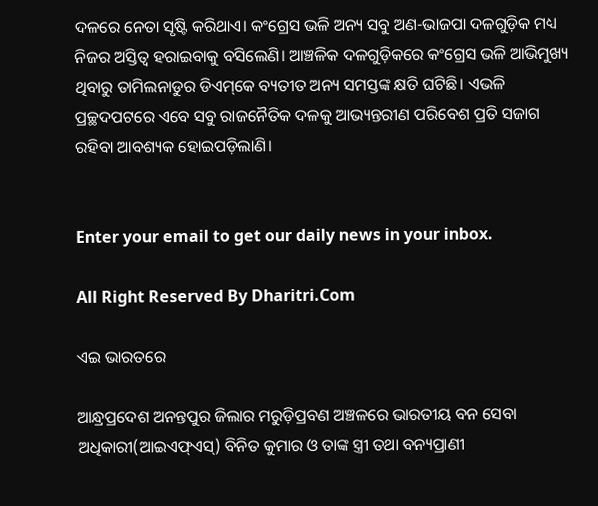ଦଳରେ ନେତା ସୃଷ୍ଟି କରିଥାଏ। କଂଗ୍ରେସ ଭଳି ଅନ୍ୟ ସବୁ ଅଣ-ଭାଜପା ଦଳଗୁଡ଼ିକ ମଧ୍ୟ ନିଜର ଅସ୍ତିତ୍ୱ ହରାଇବାକୁ ବସିଲେଣି। ଆଞ୍ଚଳିକ ଦଳଗୁଡ଼ିକରେ କଂଗ୍ରେସ ଭଳି ଆଭିମୁଖ୍ୟ ଥିବାରୁ ତାମିଲନାଡୁର ଡିଏମ୍‌କେ ବ୍ୟତୀତ ଅନ୍ୟ ସମସ୍ତଙ୍କ କ୍ଷତି ଘଟିଛି। ଏଭଳି ପ୍ରଚ୍ଛଦପଟରେ ଏବେ ସବୁ ରାଜନୈତିକ ଦଳକୁ ଆଭ୍ୟନ୍ତରୀଣ ପରିବେଶ ପ୍ରତି ସଜାଗ ରହିବା ଆବଶ୍ୟକ ହୋଇପଡ଼ିଲାଣି।


Enter your email to get our daily news in your inbox.

All Right Reserved By Dharitri.Com

ଏଇ ଭାରତରେ

ଆନ୍ଧ୍ରପ୍ରଦେଶ ଅନନ୍ତପୁର ଜିଲାର ମରୁଡ଼ିପ୍ରବଣ ଅଞ୍ଚଳରେ ଭାରତୀୟ ବନ ସେବା ଅଧିକାରୀ(ଆଇଏଫ୍‌ଏସ୍‌) ବିନିତ କୁମାର ଓ ତାଙ୍କ ସ୍ତ୍ରୀ ତଥା ବନ୍ୟପ୍ରାଣୀ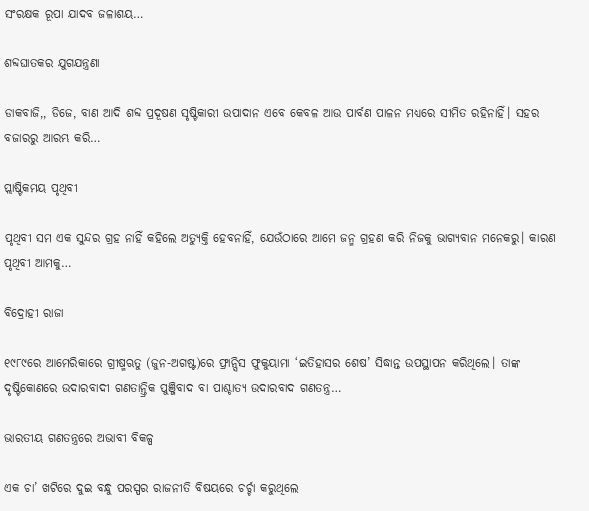ସଂରକ୍ଷକ ରୂପା ଯାଦବ ଜଳାଶୟ…

ଶବ୍ଦଘାତକର ଯୁଗଯନ୍ତ୍ରଣା

ଡାକବାଜି,, ଡିଜେ, ବାଣ ଆଦି ଶବ୍ଦ ପ୍ରଦୂଷଣ ସୃଷ୍ଟିକାରୀ ଉପାଦାନ ଏବେ କେବଳ ଆଉ ପାର୍ବଣ ପାଳନ ମଧ୍ୟରେ ସୀମିତ ରହିନାହିଁ। ସହର ବଜାରରୁ ଆରମ୍ଭ କରି…

ପ୍ଲାଷ୍ଟିକମୟ ପୃଥିବୀ

ପୃଥିବୀ ସମ ଏକ ସୁନ୍ଦର ଗ୍ରହ ନାହିଁ କହିଲେ ଅତ୍ୟୁକ୍ତି ହେବନାହିଁ, ଯେଉଁଠାରେ ଆମେ ଜନ୍ମ ଗ୍ରହଣ କରି ନିଜକୁ ଭାଗ୍ୟବାନ ମନେକରୁ। କାରଣ ପୃଥିବୀ ଆମକୁ…

ବିଦ୍ରୋହୀ ରାଜା

୧୯୮୯ରେ ଆମେରିକାରେ ଗ୍ରୀଷ୍ମଋତୁ (ଜୁନ-ଅଗଷ୍ଟ)ରେ ଫ୍ରାନ୍ସିସ ଫୁକୁୟାମା ‘ଇତିହାସର ଶେଷ’ ସିଦ୍ଧାନ୍ତ ଉପସ୍ଥାପନ କରିଥିଲେ। ତାଙ୍କ ଦୃଷ୍ଟିକୋଣରେ ଉଦାରବାଦୀ ଗଣତାନ୍ତ୍ରିକ ପୁଞ୍ଜିବାଦ ବା ପାଶ୍ଚାତ୍ୟ ଉଦାରବାଦ ଗଣତନ୍ତ୍ର…

ଭାରତୀୟ ଗଣତନ୍ତ୍ରରେ ଅଭାବୀ ବିକଳ୍ପ

ଏକ ଚା’ ଖଟିରେ ଦୁଇ ବନ୍ଧୁ ପରସ୍ପର ରାଜନୀତି ବିଷୟରେ ଚର୍ଚ୍ଚା କରୁଥିଲେ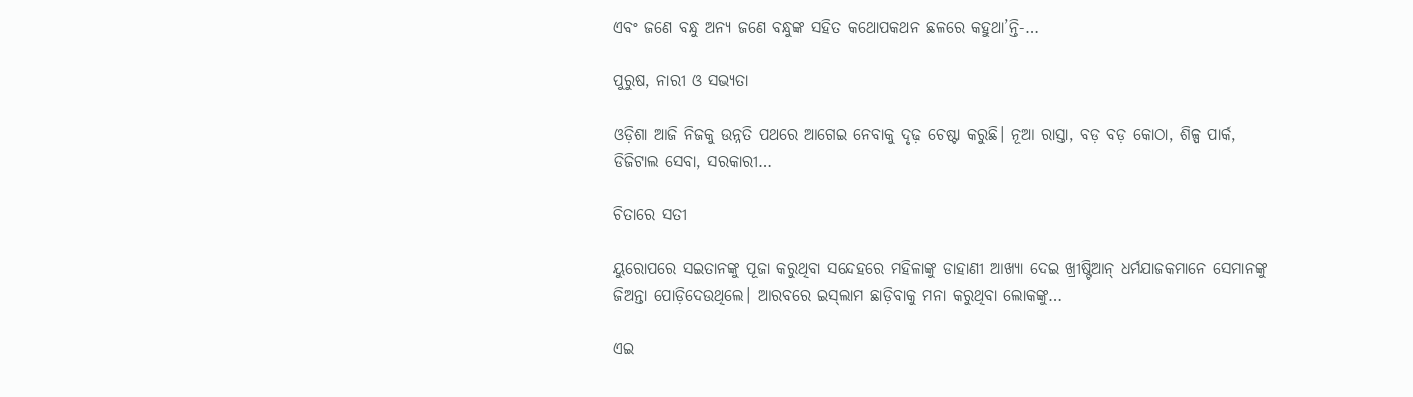ଏବଂ ଜଣେ ବନ୍ଧୁ ଅନ୍ୟ ଜଣେ ବନ୍ଧୁଙ୍କ ସହିତ କଥୋପକଥନ ଛଳରେ କହୁଥା’ନ୍ତି-…

ପୁରୁଷ, ନାରୀ ଓ ସଭ୍ୟତା

ଓଡ଼ିଶା ଆଜି ନିଜକୁ ଉନ୍ନତି ପଥରେ ଆଗେଇ ନେବାକୁ ଦୃଢ଼ ଚେଷ୍ଟା କରୁଛି। ନୂଆ ରାସ୍ତା, ବଡ଼ ବଡ଼ କୋଠା, ଶିଳ୍ପ ପାର୍କ, ଡିଜିଟାଲ ସେବା, ସରକାରୀ…

ଚିତାରେ ସତୀ

ୟୁରୋପରେ ସଇତାନଙ୍କୁ ପୂଜା କରୁଥିବା ସନ୍ଦେହରେ ମହିଳାଙ୍କୁ ଡାହାଣୀ ଆଖ୍ୟା ଦେଇ ଖ୍ରୀଷ୍ଟିଆନ୍‌ ଧର୍ମଯାଜକମାନେ ସେମାନଙ୍କୁ ଜିଅନ୍ତା ପୋଡ଼ିଦେଉଥିଲେ। ଆରବରେ ଇସ୍‌ଲାମ ଛାଡ଼ିବାକୁ ମନା କରୁଥିବା ଲୋକଙ୍କୁ…

ଏଇ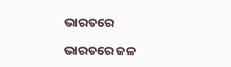ଭାରତରେ

ଭାରତରେ ଜଳ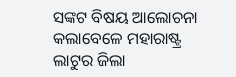ସଙ୍କଟ ବିଷୟ ଆଲୋଚନା କଲାବେଳେ ମହାରାଷ୍ଟ୍ର ଲାଟୁର ଜିଲା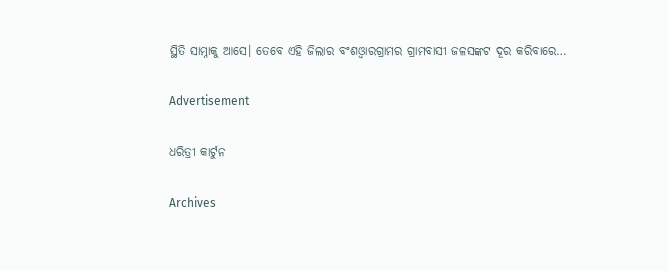ସ୍ଥିତି ସାମ୍ନାକୁ ଆସେ। ତେବେ ଏହି ଜିଲାର ବଂଶଓ୍ବାରଗ୍ରାମର ଗ୍ରାମବାସୀ ଜଳସଙ୍କଟ ଦୂର କରିବାରେ…

Advertisement

ଧରିତ୍ରୀ କାର୍ଟୁନ

Archives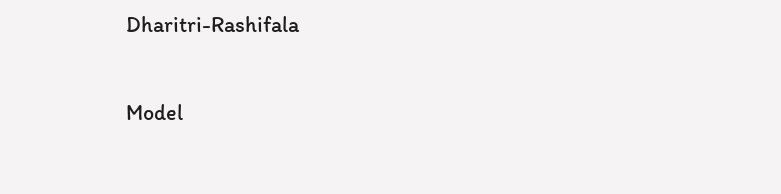Dharitri-Rashifala

Model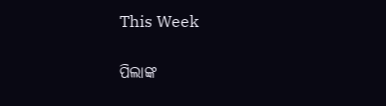This Week

ପିଲାଙ୍କ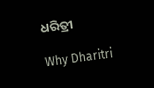ଧରିତ୍ରୀ

Why Dharitri